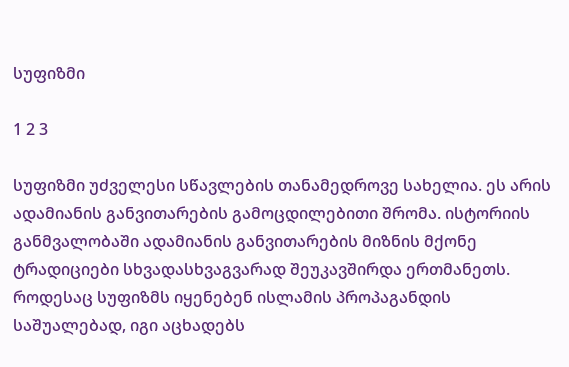სუფიზმი

1 2 3

სუფიზმი უძველესი სწავლების თანამედროვე სახელია. ეს არის ადამიანის განვითარების გამოცდილებითი შრომა. ისტორიის განმვალობაში ადამიანის განვითარების მიზნის მქონე ტრადიციები სხვადასხვაგვარად შეუკავშირდა ერთმანეთს. როდესაც სუფიზმს იყენებენ ისლამის პროპაგანდის საშუალებად, იგი აცხადებს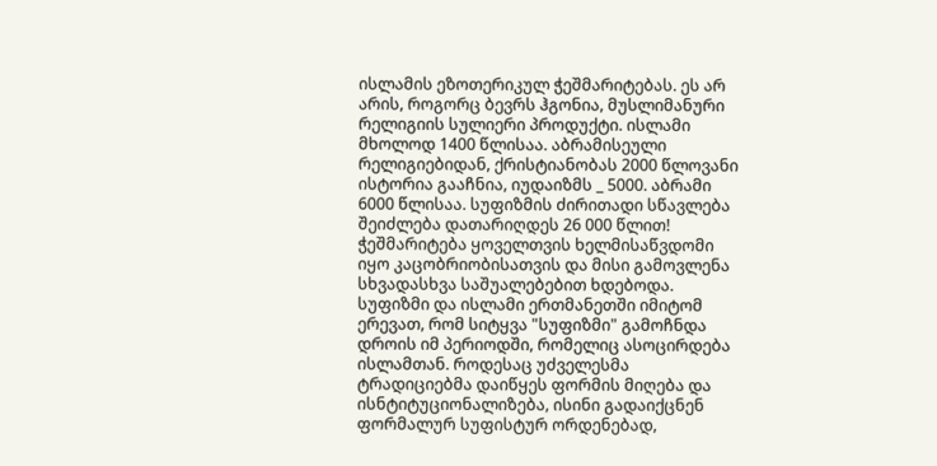ისლამის ეზოთერიკულ ჭეშმარიტებას. ეს არ არის, როგორც ბევრს ჰგონია, მუსლიმანური რელიგიის სულიერი პროდუქტი. ისლამი მხოლოდ 1400 წლისაა. აბრამისეული რელიგიებიდან, ქრისტიანობას 2000 წლოვანი ისტორია გააჩნია, იუდაიზმს _ 5000. აბრამი 6000 წლისაა. სუფიზმის ძირითადი სწავლება შეიძლება დათარიღდეს 26 000 წლით! ჭეშმარიტება ყოველთვის ხელმისაწვდომი იყო კაცობრიობისათვის და მისი გამოვლენა სხვადასხვა საშუალებებით ხდებოდა.
სუფიზმი და ისლამი ერთმანეთში იმიტომ ერევათ, რომ სიტყვა "სუფიზმი" გამოჩნდა დროის იმ პერიოდში, რომელიც ასოცირდება ისლამთან. როდესაც უძველესმა ტრადიციებმა დაიწყეს ფორმის მიღება და ისნტიტუციონალიზება, ისინი გადაიქცნენ ფორმალურ სუფისტურ ორდენებად,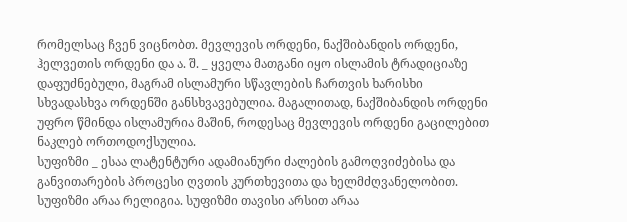რომელსაც ჩვენ ვიცნობთ. მევლევის ორდენი, ნაქშიბანდის ორდენი, ჰელვეთის ორდენი და ა. შ. _ ყველა მათგანი იყო ისლამის ტრადიციაზე დაფუძნებული, მაგრამ ისლამური სწავლების ჩართვის ხარისხი სხვადასხვა ორდენში განსხვავებულია. მაგალითად, ნაქშიბანდის ორდენი უფრო წმინდა ისლამურია მაშინ, როდესაც მევლევის ორდენი გაცილებით ნაკლებ ორთოდოქსულია.
სუფიზმი _ ესაა ლატენტური ადამიანური ძალების გამოღვიძებისა და განვითარების პროცესი ღვთის კურთხევითა და ხელმძღვანელობით. სუფიზმი არაა რელიგია. სუფიზმი თავისი არსით არაა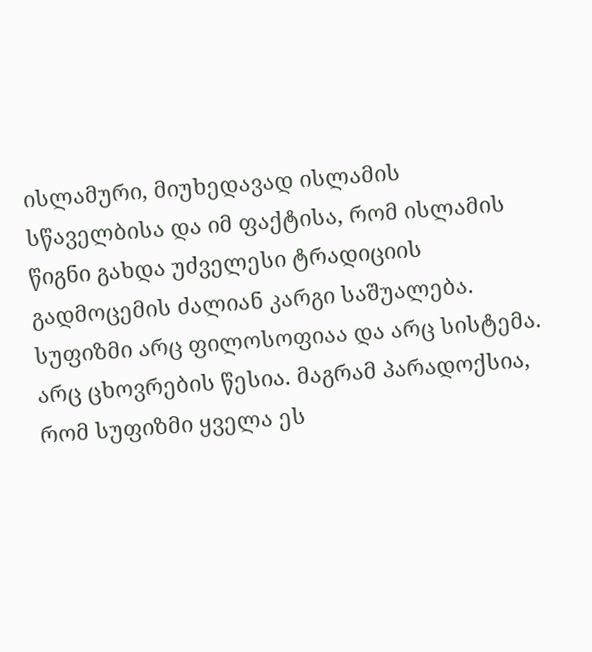ისლამური, მიუხედავად ისლამის სწაველბისა და იმ ფაქტისა, რომ ისლამის წიგნი გახდა უძველესი ტრადიციის გადმოცემის ძალიან კარგი საშუალება. სუფიზმი არც ფილოსოფიაა და არც სისტემა. არც ცხოვრების წესია. მაგრამ პარადოქსია, რომ სუფიზმი ყველა ეს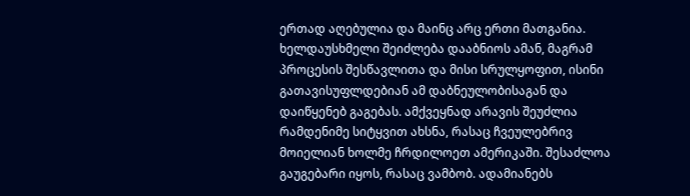ერთად აღებულია და მაინც არც ერთი მათგანია. ხელდაუსხმელი შეიძლება დააბნიოს ამან, მაგრამ პროცესის შესწავლითა და მისი სრულყოფით, ისინი გათავისუფლდებიან ამ დაბნეულობისაგან და დაიწყენებ გაგებას. ამქვეყნად არავის შეუძლია რამდენიმე სიტყვით ახსნა, რასაც ჩვეულებრივ მოიელიან ხოლმე ჩრდილოეთ ამერიკაში. შესაძლოა გაუგებარი იყოს, რასაც ვამბობ. ადამიანებს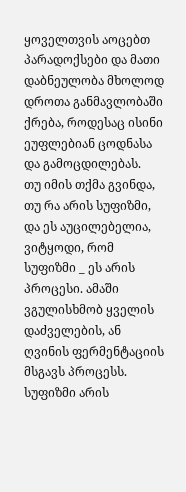ყოველთვის აოცებთ პარადოქსები და მათი დაბნეულობა მხოლოდ დროთა განმავლობაში ქრება, როდესაც ისინი ეუფლებიან ცოდნასა და გამოცდილებას.
თუ იმის თქმა გვინდა, თუ რა არის სუფიზმი, და ეს აუცილებელია, ვიტყოდი, რომ სუფიზმი _ ეს არის პროცესი. ამაში ვგულისხმობ ყველის დაძველების, ან ღვინის ფერმენტაციის მსგავს პროცესს. სუფიზმი არის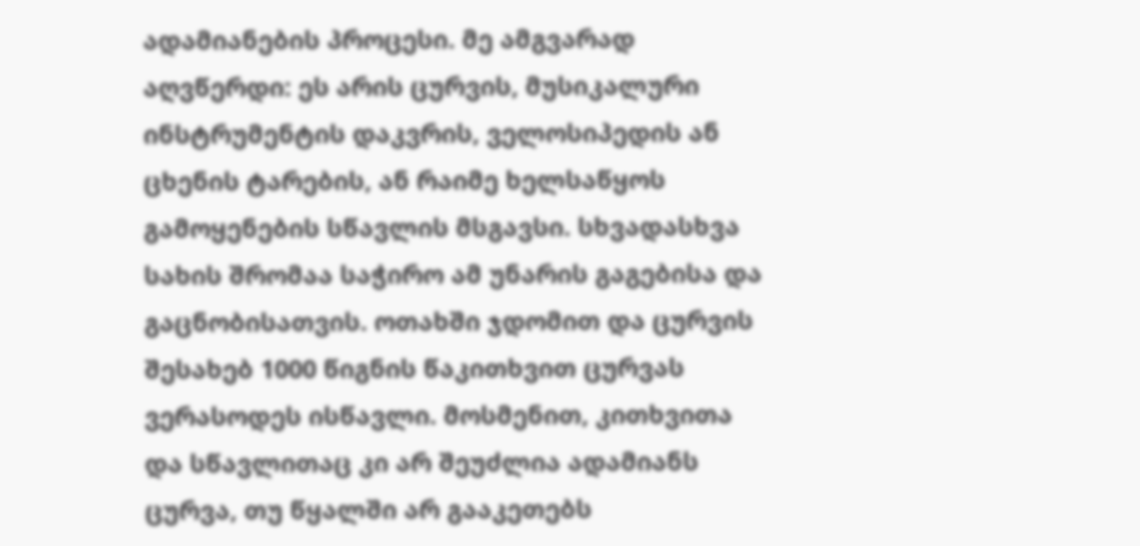ადამიანების პროცესი. მე ამგვარად აღვწერდი: ეს არის ცურვის, მუსიკალური ინსტრუმენტის დაკვრის, ველოსიპედის ან ცხენის ტარების, ან რაიმე ხელსაწყოს გამოყენების სწავლის მსგავსი. სხვადასხვა სახის შრომაა საჭირო ამ უნარის გაგებისა და გაცნობისათვის. ოთახში ჯდომით და ცურვის შესახებ 1000 წიგნის წაკითხვით ცურვას ვერასოდეს ისწავლი. მოსმენით, კითხვითა და სწავლითაც კი არ შეუძლია ადამიანს ცურვა, თუ წყალში არ გააკეთებს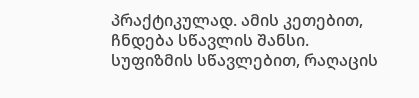პრაქტიკულად. ამის კეთებით, ჩნდება სწავლის შანსი.
სუფიზმის სწავლებით, რაღაცის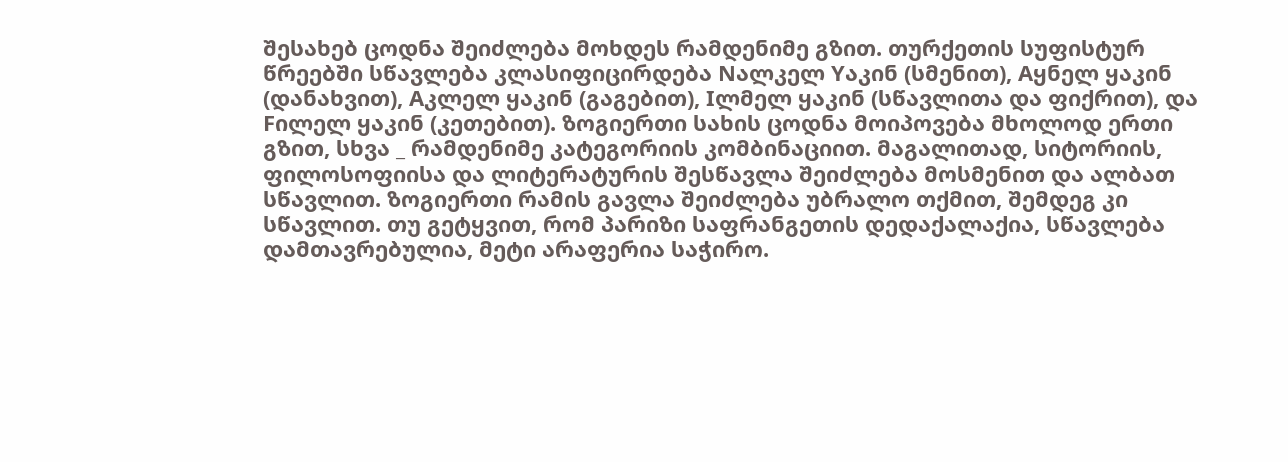შესახებ ცოდნა შეიძლება მოხდეს რამდენიმე გზით. თურქეთის სუფისტურ წრეებში სწავლება კლასიფიცირდება Nალკელ Yაკინ (სმენით), Aყნელ ყაკინ (დანახვით), Aკლელ ყაკინ (გაგებით), Iლმელ ყაკინ (სწავლითა და ფიქრით), და Fილელ ყაკინ (კეთებით). ზოგიერთი სახის ცოდნა მოიპოვება მხოლოდ ერთი გზით, სხვა _ რამდენიმე კატეგორიის კომბინაციით. მაგალითად, სიტორიის, ფილოსოფიისა და ლიტერატურის შესწავლა შეიძლება მოსმენით და ალბათ სწავლით. ზოგიერთი რამის გავლა შეიძლება უბრალო თქმით, შემდეგ კი სწავლით. თუ გეტყვით, რომ პარიზი საფრანგეთის დედაქალაქია, სწავლება დამთავრებულია, მეტი არაფერია საჭირო.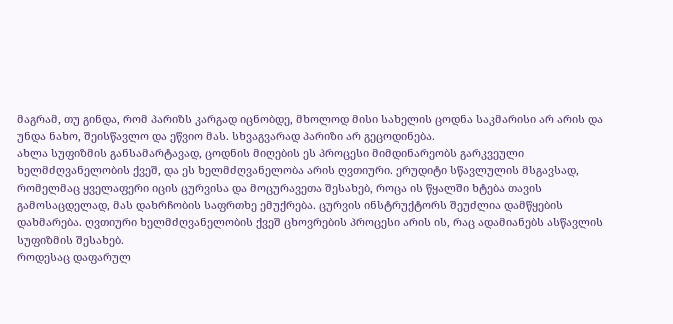მაგრამ, თუ გინდა, რომ პარიზს კარგად იცნობდე, მხოლოდ მისი სახელის ცოდნა საკმარისი არ არის და უნდა ნახო, შეისწავლო და ეწვიო მას. სხვაგვარად პარიზი არ გეცოდინება.
ახლა სუფიზმის განსამარტავად, ცოდნის მიღების ეს პროცესი მიმდინარეობს გარკვეული ხელმძღვანელობის ქვეშ, და ეს ხელმძღვანელობა არის ღვთიური. ერუდიტი სწავლულის მსგავსად, რომელმაც ყველაფერი იცის ცურვისა და მოცურავეთა შესახებ, როცა ის წყალში ხტება თავის გამოსაცდელად, მას დახრჩობის საფრთხე ემუქრება. ცურვის ინსტრუქტორს შეუძლია დამწყების დახმარება. ღვთიური ხელმძღვანელობის ქვეშ ცხოვრების პროცესი არის ის, რაც ადამიანებს ასწავლის სუფიზმის შესახებ.
როდესაც დაფარულ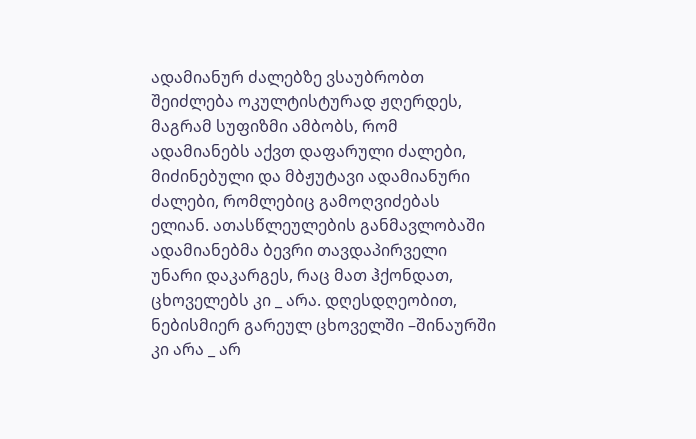ადამიანურ ძალებზე ვსაუბრობთ შეიძლება ოკულტისტურად ჟღერდეს, მაგრამ სუფიზმი ამბობს, რომ ადამიანებს აქვთ დაფარული ძალები, მიძინებული და მბჟუტავი ადამიანური ძალები, რომლებიც გამოღვიძებას ელიან. ათასწლეულების განმავლობაში ადამიანებმა ბევრი თავდაპირველი უნარი დაკარგეს, რაც მათ ჰქონდათ, ცხოველებს კი _ არა. დღესდღეობით, ნებისმიერ გარეულ ცხოველში –შინაურში კი არა _ არ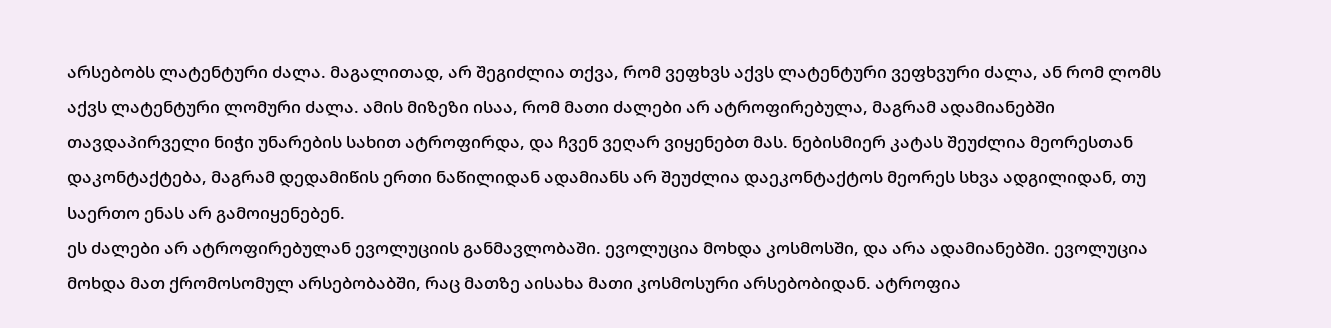არსებობს ლატენტური ძალა. მაგალითად, არ შეგიძლია თქვა, რომ ვეფხვს აქვს ლატენტური ვეფხვური ძალა, ან რომ ლომს აქვს ლატენტური ლომური ძალა. ამის მიზეზი ისაა, რომ მათი ძალები არ ატროფირებულა, მაგრამ ადამიანებში თავდაპირველი ნიჭი უნარების სახით ატროფირდა, და ჩვენ ვეღარ ვიყენებთ მას. ნებისმიერ კატას შეუძლია მეორესთან დაკონტაქტება, მაგრამ დედამიწის ერთი ნაწილიდან ადამიანს არ შეუძლია დაეკონტაქტოს მეორეს სხვა ადგილიდან, თუ საერთო ენას არ გამოიყენებენ.
ეს ძალები არ ატროფირებულან ევოლუციის განმავლობაში. ევოლუცია მოხდა კოსმოსში, და არა ადამიანებში. ევოლუცია მოხდა მათ ქრომოსომულ არსებობაბში, რაც მათზე აისახა მათი კოსმოსური არსებობიდან. ატროფია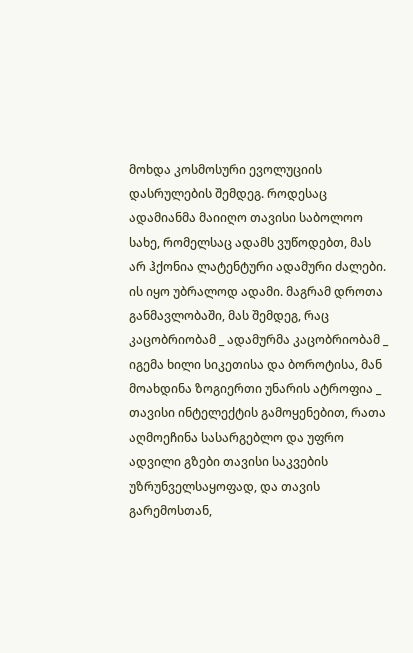მოხდა კოსმოსური ევოლუციის დასრულების შემდეგ. როდესაც ადამიანმა მაიიღო თავისი საბოლოო სახე, რომელსაც ადამს ვუწოდებთ, მას არ ჰქონია ლატენტური ადამური ძალები. ის იყო უბრალოდ ადამი. მაგრამ დროთა განმავლობაში, მას შემდეგ, რაც კაცობრიობამ _ ადამურმა კაცობრიობამ _ იგემა ხილი სიკეთისა და ბოროტისა, მან მოახდინა ზოგიერთი უნარის ატროფია _ თავისი ინტელექტის გამოყენებით, რათა აღმოეჩინა სასარგებლო და უფრო ადვილი გზები თავისი საკვების უზრუნველსაყოფად, და თავის გარემოსთან,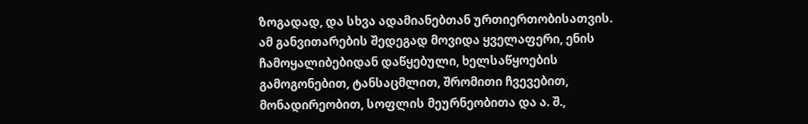ზოგადად, და სხვა ადამიანებთან ურთიერთობისათვის. ამ განვითარების შედეგად მოვიდა ყველაფერი, ენის ჩამოყალიბებიდან დაწყებული, ხელსაწყოების გამოგონებით, ტანსაცმლით, შრომითი ჩვევებით, მონადირეობით, სოფლის მეურნეობითა და ა. შ.,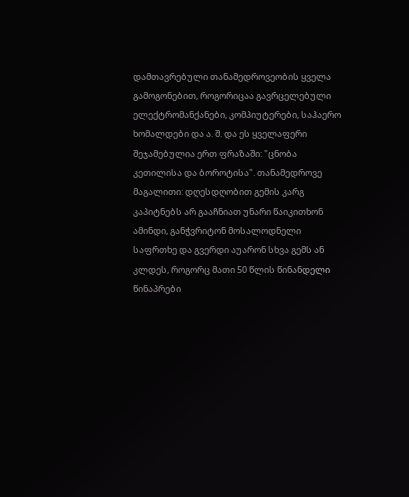დამთავრებული თანამედროვეობის ყველა გამოგონებით, როგორიცაა გავრცელებული ელექტრომანქანები, კომპიუტერები, საჰაერო ხომალდები და ა. შ. და ეს ყველაფერი შეჯამებულია ერთ ფრაზაში: "ცნობა კეთილისა და ბოროტისა". თანამედროვე მაგალითი: დღესდღობით გემის კარგ კაპიტნებს არ გააჩნიათ უნარი წაიკითხონ ამინდი, განჭვრიტონ მოსალოდნელი საფრთხე და გვერდი აუარონ სხვა გემს ან კლდეს, როგორც მათი 50 წლის წინანდელი წინაპრები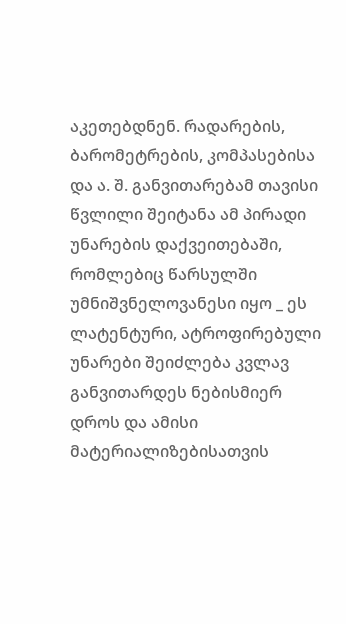აკეთებდნენ. რადარების, ბარომეტრების, კომპასებისა და ა. შ. განვითარებამ თავისი წვლილი შეიტანა ამ პირადი უნარების დაქვეითებაში, რომლებიც წარსულში უმნიშვნელოვანესი იყო _ ეს ლატენტური, ატროფირებული უნარები შეიძლება კვლავ განვითარდეს ნებისმიერ დროს და ამისი მატერიალიზებისათვის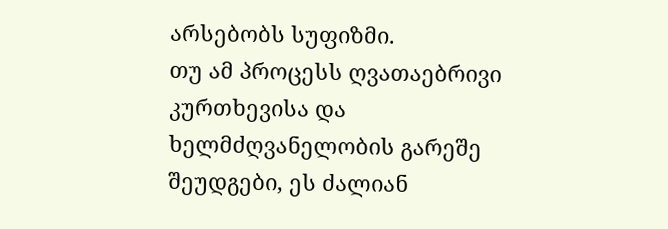არსებობს სუფიზმი.
თუ ამ პროცესს ღვათაებრივი კურთხევისა და ხელმძღვანელობის გარეშე შეუდგები, ეს ძალიან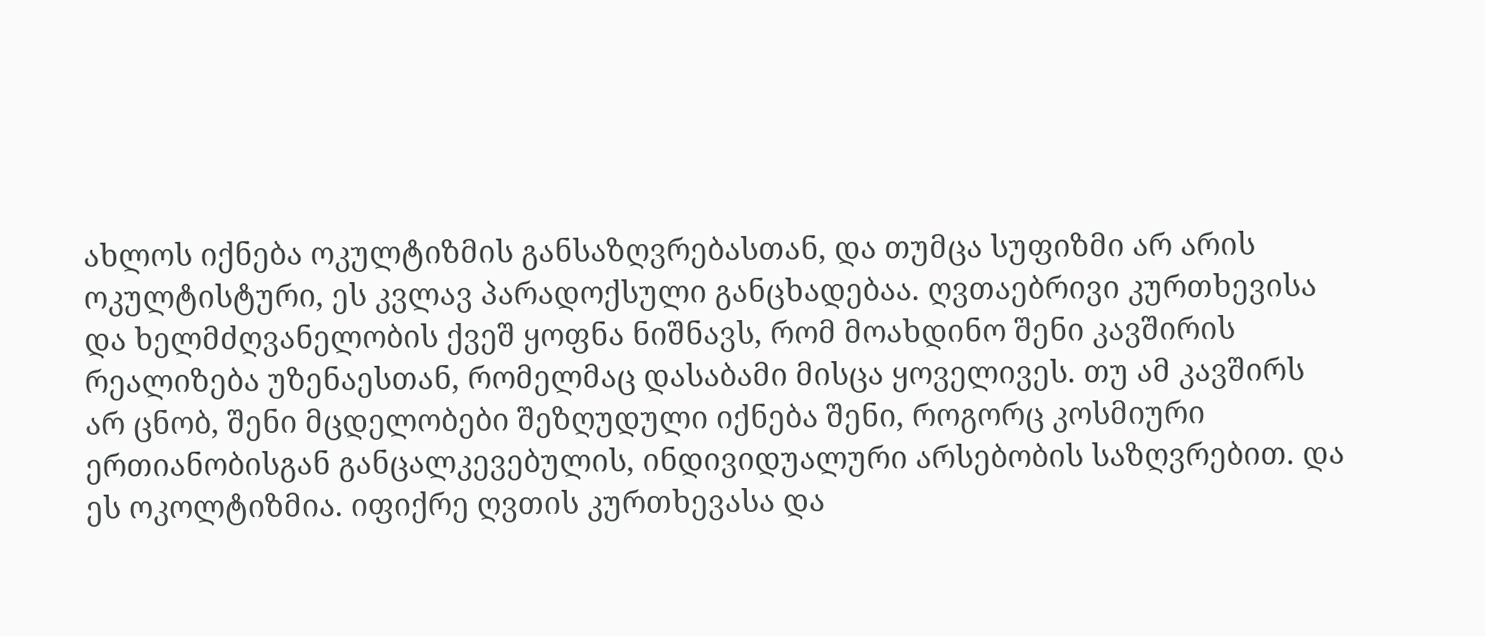ახლოს იქნება ოკულტიზმის განსაზღვრებასთან, და თუმცა სუფიზმი არ არის ოკულტისტური, ეს კვლავ პარადოქსული განცხადებაა. ღვთაებრივი კურთხევისა და ხელმძღვანელობის ქვეშ ყოფნა ნიშნავს, რომ მოახდინო შენი კავშირის რეალიზება უზენაესთან, რომელმაც დასაბამი მისცა ყოველივეს. თუ ამ კავშირს არ ცნობ, შენი მცდელობები შეზღუდული იქნება შენი, როგორც კოსმიური ერთიანობისგან განცალკევებულის, ინდივიდუალური არსებობის საზღვრებით. და ეს ოკოლტიზმია. იფიქრე ღვთის კურთხევასა და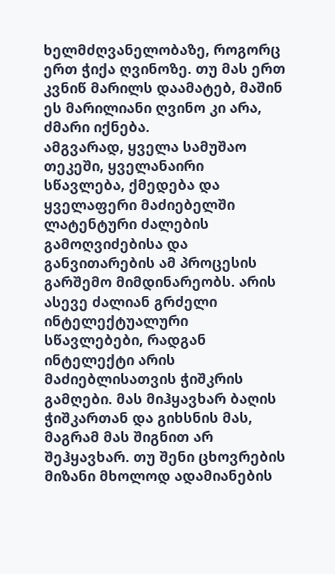ხელმძღვანელობაზე, როგორც ერთ ჭიქა ღვინოზე. თუ მას ერთ კვნიწ მარილს დაამატებ, მაშინ ეს მარილიანი ღვინო კი არა, ძმარი იქნება.
ამგვარად, ყველა სამუშაო თეკეში, ყველანაირი სწავლება, ქმედება და ყველაფერი მაძიებელში ლატენტური ძალების გამოღვიძებისა და განვითარების ამ პროცესის გარშემო მიმდინარეობს. არის ასევე ძალიან გრძელი ინტელექტუალური სწავლებები, რადგან ინტელექტი არის მაძიებლისათვის ჭიშკრის გამღები. მას მიჰყავხარ ბაღის ჭიშკართან და გიხსნის მას, მაგრამ მას შიგნით არ შეჰყავხარ. თუ შენი ცხოვრების მიზანი მხოლოდ ადამიანების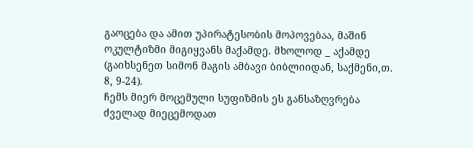გაოცება და ამით უპირატესობის მოპოვებაა, მაშინ ოკულტიზმი მიგიყვანს მაქამდე. მხოლოდ _ აქამდე (გაიხსენეთ სიმონ მაგის ამბავი ბიბლიიდან, საქმენი,თ. 8, 9-24).
ჩემს მიერ მოცემული სუფიზმის ეს განსაზღვრება ძველად მიეცემოდათ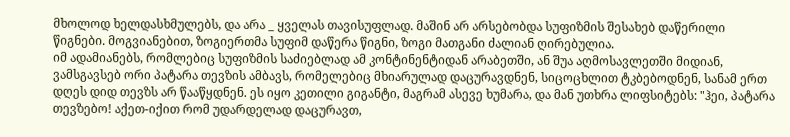მხოლოდ ხელდასხმულებს, და არა _ ყველას თავისუფლად. მაშინ არ არსებობდა სუფიზმის შესახებ დაწერილი წიგნები. მოგვიანებით, ზოგიერთმა სუფიმ დაწერა წიგნი, ზოგი მათგანი ძალიან ღირებულია.
იმ ადამიანებს, რომლებიც სუფიზმის საძიებლად ამ კონტინენტიდან არაბეთში, ან შუა აღმოსავლეთში მიდიან, ვამსგავსებ ორი პატარა თევზის ამბავს, რომელებიც მხიარულად დაცურავდნენ, სიცოცხლით ტკბებოდნენ, სანამ ერთ დღეს დიდ თევზს არ წააწყდნენ. ეს იყო კეთილი გიგანტი, მაგრამ ასევე ხუმარა, და მან უთხრა ლიფსიტებს: "ჰეი, პატარა თევზებო! აქეთ-იქით რომ უდარდელად დაცურავთ,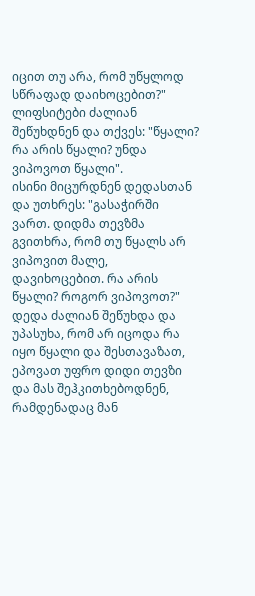იცით თუ არა, რომ უწყლოდ სწრაფად დაიხოცებით?"
ლიფსიტები ძალიან შეწუხდნენ და თქვეს: "წყალი? რა არის წყალი? უნდა ვიპოვოთ წყალი".
ისინი მიცურდნენ დედასთან და უთხრეს: "გასაჭირში ვართ. დიდმა თევზმა გვითხრა, რომ თუ წყალს არ ვიპოვით მალე, დავიხოცებით. რა არის წყალი? როგორ ვიპოვოთ?" დედა ძალიან შეწუხდა და უპასუხა, რომ არ იცოდა რა იყო წყალი და შესთავაზათ, ეპოვათ უფრო დიდი თევზი და მას შეჰკითხებოდნენ, რამდენადაც მან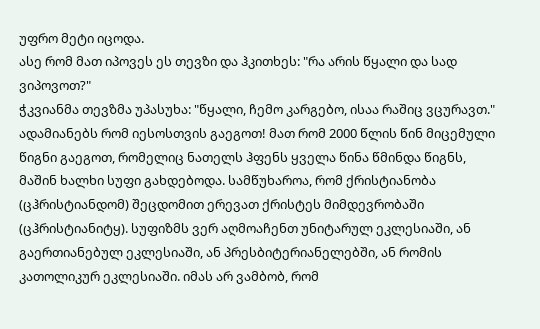უფრო მეტი იცოდა.
ასე რომ მათ იპოვეს ეს თევზი და ჰკითხეს: "რა არის წყალი და სად ვიპოვოთ?"
ჭკვიანმა თევზმა უპასუხა: "წყალი, ჩემო კარგებო, ისაა რაშიც ვცურავთ."
ადამიანებს რომ იესოსთვის გაეგოთ! მათ რომ 2000 წლის წინ მიცემული წიგნი გაეგოთ, რომელიც ნათელს ჰფენს ყველა წინა წმინდა წიგნს, მაშინ ხალხი სუფი გახდებოდა. სამწუხაროა, რომ ქრისტიანობა (ცჰრისტიანდომ) შეცდომით ერევათ ქრისტეს მიმდევრობაში (ცჰრისტიანიტყ). სუფიზმს ვერ აღმოაჩენთ უნიტარულ ეკლესიაში, ან გაერთიანებულ ეკლესიაში, ან პრესბიტერიანელებში, ან რომის კათოლიკურ ეკლესიაში. იმას არ ვამბობ, რომ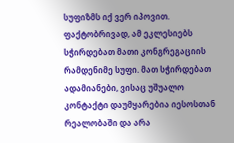სუფიზმს იქ ვერ იპოვით. ფაქტობრივად, ამ ეკლესიებს სჭირდებათ მათი კონგრეგაციის რამდენიმე სუფი. მათ სჭირდებათ ადამიანები, ვისაც უშუალო კონტაქტი დაუმყარებია იესოსთან რეალობაში და არა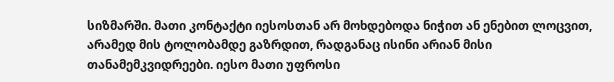სიზმარში. მათი კონტაქტი იესოსთან არ მოხდებოდა ნიჭით ან ენებით ლოცვით, არამედ მის ტოლობამდე გაზრდით, რადგანაც ისინი არიან მისი თანამემკვიდრეები. იესო მათი უფროსი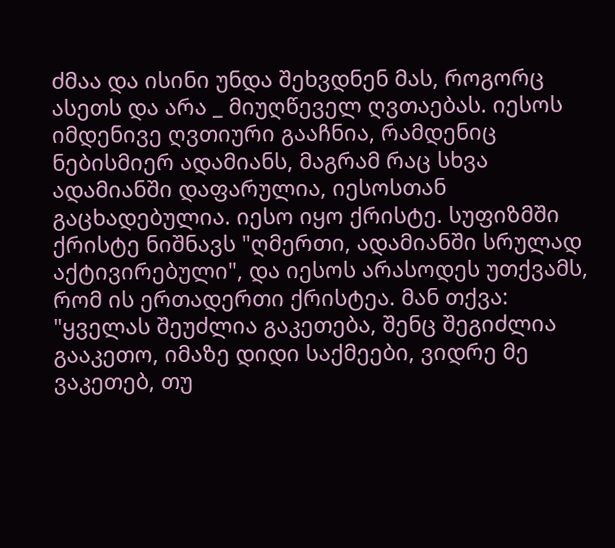ძმაა და ისინი უნდა შეხვდნენ მას, როგორც ასეთს და არა _ მიუღწეველ ღვთაებას. იესოს იმდენივე ღვთიური გააჩნია, რამდენიც ნებისმიერ ადამიანს, მაგრამ რაც სხვა ადამიანში დაფარულია, იესოსთან გაცხადებულია. იესო იყო ქრისტე. სუფიზმში ქრისტე ნიშნავს "ღმერთი, ადამიანში სრულად აქტივირებული", და იესოს არასოდეს უთქვამს, რომ ის ერთადერთი ქრისტეა. მან თქვა: "ყველას შეუძლია გაკეთება, შენც შეგიძლია გააკეთო, იმაზე დიდი საქმეები, ვიდრე მე ვაკეთებ, თუ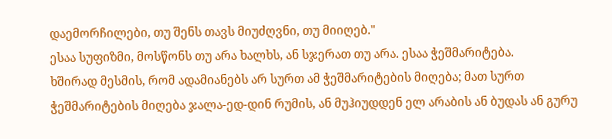დაემორჩილები, თუ შენს თავს მიუძღვნი, თუ მიიღებ."
ესაა სუფიზმი, მოსწონს თუ არა ხალხს, ან სჯერათ თუ არა. ესაა ჭეშმარიტება.
ხშირად მესმის, რომ ადამიანებს არ სურთ ამ ჭეშმარიტების მიღება; მათ სურთ ჭეშმარიტების მიღება ჯალა-ედ-დინ რუმის, ან მუჰიუდდენ ელ არაბის ან ბუდას ან გურუ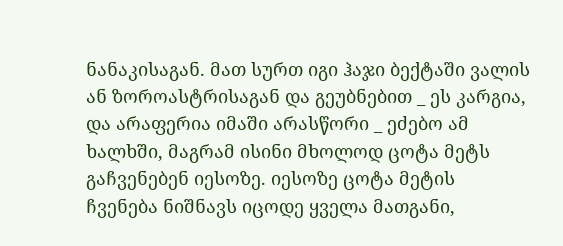ნანაკისაგან. მათ სურთ იგი ჰაჯი ბექტაში ვალის ან ზოროასტრისაგან და გეუბნებით _ ეს კარგია, და არაფერია იმაში არასწორი _ ეძებო ამ ხალხში, მაგრამ ისინი მხოლოდ ცოტა მეტს გაჩვენებენ იესოზე. იესოზე ცოტა მეტის ჩვენება ნიშნავს იცოდე ყველა მათგანი,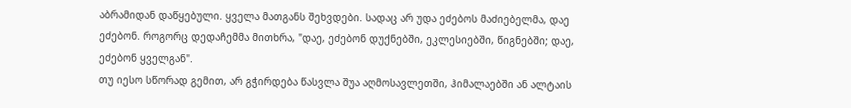აბრამიდან დაწყებული. ყველა მათგანს შეხვდები. სადაც არ უდა ეძებოს მაძიებელმა, დაე ეძებონ. როგორც დედაჩემმა მითხრა, "დაე, ეძებონ დუქნებში, ეკლესიებში, წიგნებში; დაე, ეძებონ ყველგან".
თუ იესო სწორად გემით, არ გჭირდება წასვლა შუა აღმოსავლეთში, ჰიმალაებში ან ალტაის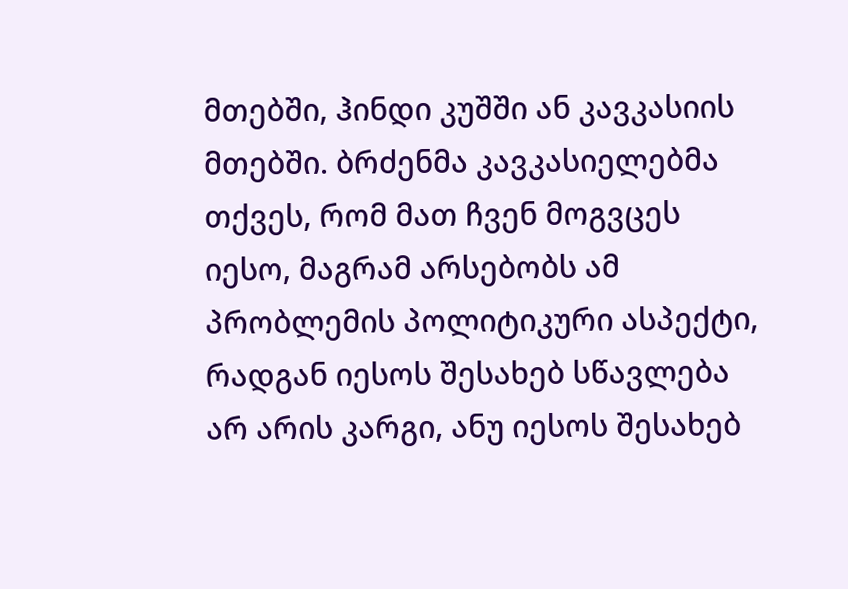მთებში, ჰინდი კუშში ან კავკასიის მთებში. ბრძენმა კავკასიელებმა თქვეს, რომ მათ ჩვენ მოგვცეს იესო, მაგრამ არსებობს ამ პრობლემის პოლიტიკური ასპექტი, რადგან იესოს შესახებ სწავლება არ არის კარგი, ანუ იესოს შესახებ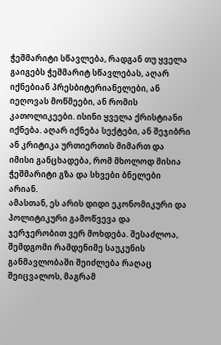ჭეშმარიტი სწავლება, რადგან თუ ყველა გაიგებს ჭეშმარიტ სწავლებას, აღარ იქნებიან პრესბიტერიანელები, ან იეღოვას მოწმეები, ან რომის კათოლიკეები. ისინი ყველა ქრისტიანი იქნება. აღარ იქნება სექტები, ან შეჯიბრი ან კრიტიკა ურთიერთის მიმართ და იმისი განცხადება, რომ მხოლოდ მისია ჭეშმარიტი გზა და სხვები ბნელები არიან.
ამასთან, ეს არის დიდი ეკონომიკური და პოლიტიკური გამოწვევა და ჯერჯერობით ვერ მოხდება. შესაძლოა, შემდგომი რამდენიმე საუკუნის განმავლობაში შეიძლება რაღაც შეიცვალოს, მაგრამ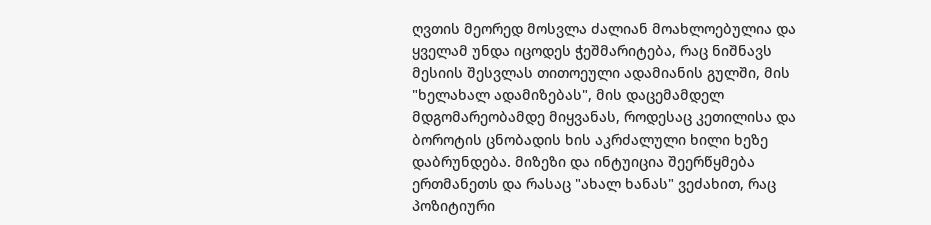ღვთის მეორედ მოსვლა ძალიან მოახლოებულია და ყველამ უნდა იცოდეს ჭეშმარიტება, რაც ნიშნავს მესიის შესვლას თითოეული ადამიანის გულში, მის "ხელახალ ადამიზებას", მის დაცემამდელ მდგომარეობამდე მიყვანას, როდესაც კეთილისა და ბოროტის ცნობადის ხის აკრძალული ხილი ხეზე დაბრუნდება. მიზეზი და ინტუიცია შეერწყმება ერთმანეთს და რასაც "ახალ ხანას" ვეძახით, რაც პოზიტიური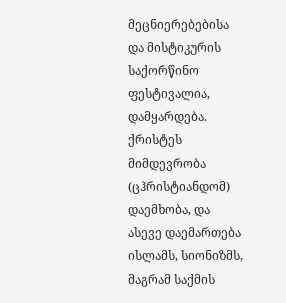მეცნიერებებისა და მისტიკურის საქორწინო ფესტივალია, დამყარდება. ქრისტეს მიმდევრობა (ცჰრისტიანდომ) დაემხობა, და ასევე დაემართება ისლამს, სიონიზმს, მაგრამ საქმის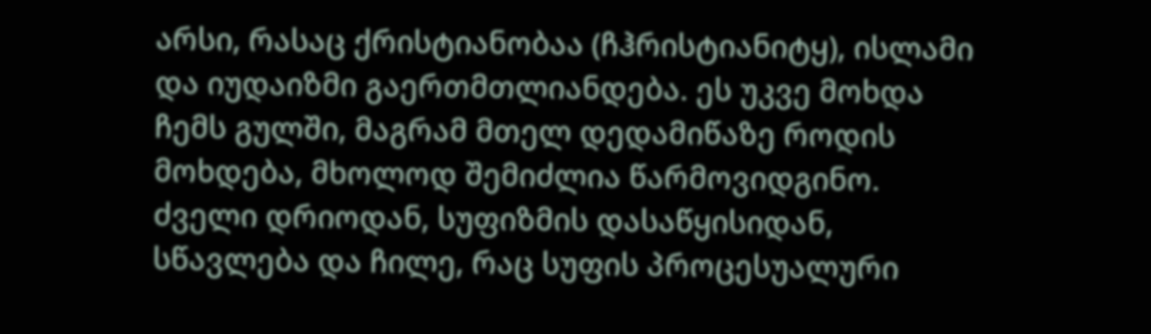არსი, რასაც ქრისტიანობაა (ჩჰრისტიანიტყ), ისლამი და იუდაიზმი გაერთმთლიანდება. ეს უკვე მოხდა ჩემს გულში, მაგრამ მთელ დედამიწაზე როდის მოხდება, მხოლოდ შემიძლია წარმოვიდგინო.
ძველი დრიოდან, სუფიზმის დასაწყისიდან, სწავლება და ჩილე, რაც სუფის პროცესუალური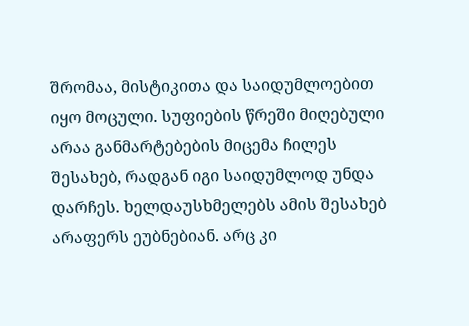შრომაა, მისტიკითა და საიდუმლოებით იყო მოცული. სუფიების წრეში მიღებული არაა განმარტებების მიცემა ჩილეს შესახებ, რადგან იგი საიდუმლოდ უნდა დარჩეს. ხელდაუსხმელებს ამის შესახებ არაფერს ეუბნებიან. არც კი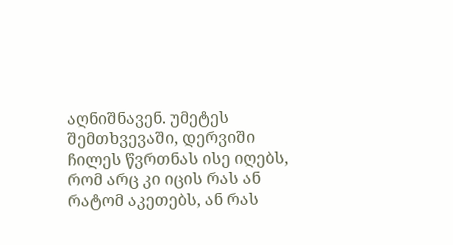აღნიშნავენ. უმეტეს შემთხვევაში, დერვიში ჩილეს წვრთნას ისე იღებს, რომ არც კი იცის რას ან რატომ აკეთებს, ან რას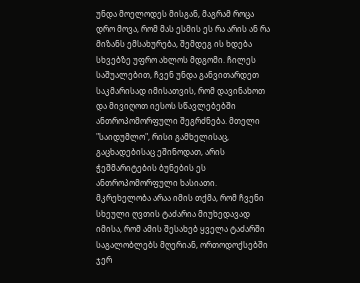უნდა მოელოდეს მისგან, მაგრამ როცა დრო მოვა, რომ მას ესმის ეს რა არის ან რა მიზანს ემსახურება, შემდეგ ის ხდება სხვებზე უფრო ახლოს მდგომი. ჩილეს საშუალებით, ჩვენ უნდა განვითარდეთ საკმარისად იმისათვის, რომ დავინახოთ და მივიღოთ იესოს სწავლებებში ანთროპომორფული შეგრძნება. მთელი "საიდუმლო", რისი გამხელისაც, გაცხადებისაც ეშინოდათ, არის ჭეშმარიტების ბუნების ეს ანთროპომორფული ხასიათი. მკრეხელობა არაა იმის თქმა, რომ ჩვენი სხეული ღვთის ტაძარია მიუხედავად იმისა, რომ ამის შესახებ ყველა ტაძარში საგალობლებს მღერიან, ორთოდოქსებში ჯერ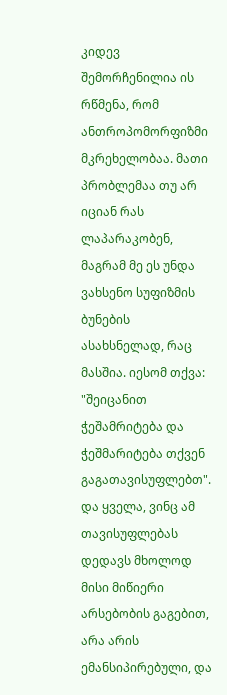კიდევ შემორჩენილია ის რწმენა, რომ ანთროპომორფიზმი მკრეხელობაა. მათი პრობლემაა თუ არ იციან რას ლაპარაკობენ, მაგრამ მე ეს უნდა ვახსენო სუფიზმის ბუნების ასახსნელად, რაც მასშია. იესომ თქვა: "შეიცანით ჭეშამრიტება და ჭეშმარიტება თქვენ გაგათავისუფლებთ". და ყველა, ვინც ამ თავისუფლებას დედავს მხოლოდ მისი მიწიერი არსებობის გაგებით, არა არის ემანსიპირებული, და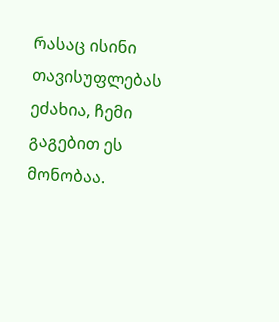რასაც ისინი თავისუფლებას ეძახია, ჩემი გაგებით ეს მონობაა.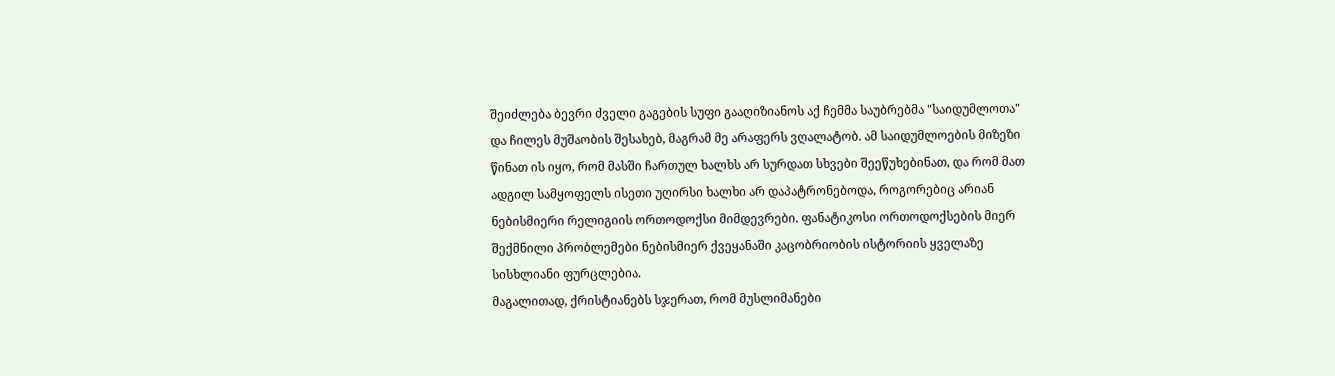შეიძლება ბევრი ძველი გაგების სუფი გააღიზიანოს აქ ჩემმა საუბრებმა "საიდუმლოთა" და ჩილეს მუშაობის შესახებ, მაგრამ მე არაფერს ვღალატობ. ამ საიდუმლოების მიზეზი წინათ ის იყო, რომ მასში ჩართულ ხალხს არ სურდათ სხვები შეეწუხებინათ, და რომ მათ ადგილ სამყოფელს ისეთი უღირსი ხალხი არ დაპატრონებოდა, როგორებიც არიან ნებისმიერი რელიგიის ორთოდოქსი მიმდევრები. ფანატიკოსი ორთოდოქსების მიერ შექმნილი პრობლემები ნებისმიერ ქვეყანაში კაცობრიობის ისტორიის ყველაზე სისხლიანი ფურცლებია.
მაგალითად, ქრისტიანებს სჯერათ, რომ მუსლიმანები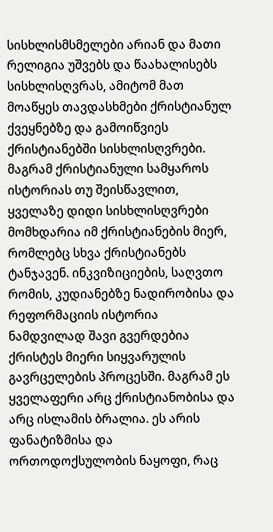სისხლისმსმელები არიან და მათი რელიგია უშვებს და წაახალისებს სისხლისღვრას, ამიტომ მათ მოაწყეს თავდასხმები ქრისტიანულ ქვეყნებზე და გამოიწვიეს ქრისტიანებში სისხლისღვრები. მაგრამ ქრისტიანული სამყაროს ისტორიას თუ შეისწავლით, ყველაზე დიდი სისხლისღვრები მომხდარია იმ ქრისტიანების მიერ, რომლებც სხვა ქრისტიანებს ტანჯავენ. ინკვიზიციების, საღვთო რომის, კუდიანებზე ნადირობისა და რეფორმაციის ისტორია ნამდვილად შავი გვერდებია ქრისტეს მიერი სიყვარულის გავრცელების პროცესში. მაგრამ ეს ყველაფერი არც ქრისტიანობისა და არც ისლამის ბრალია. ეს არის ფანატიზმისა და ორთოდოქსულობის ნაყოფი, რაც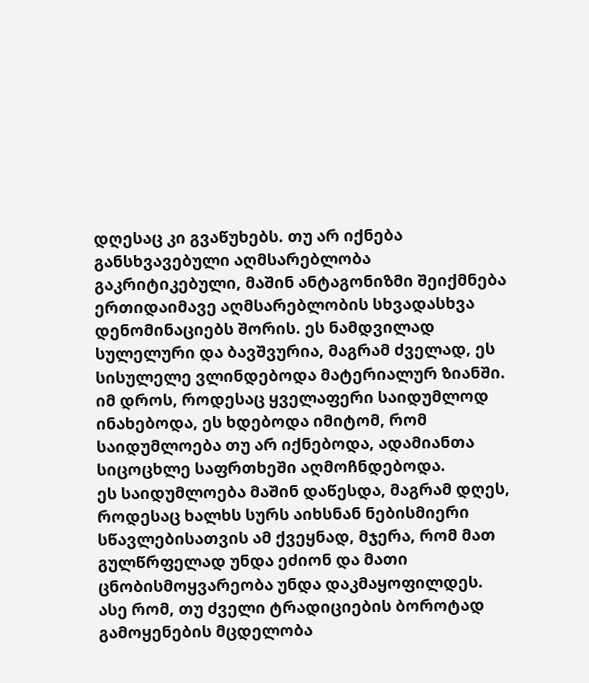დღესაც კი გვაწუხებს. თუ არ იქნება განსხვავებული აღმსარებლობა გაკრიტიკებული, მაშინ ანტაგონიზმი შეიქმნება ერთიდაიმავე აღმსარებლობის სხვადასხვა დენომინაციებს შორის. ეს ნამდვილად სულელური და ბავშვურია, მაგრამ ძველად, ეს სისულელე ვლინდებოდა მატერიალურ ზიანში. იმ დროს, როდესაც ყველაფერი საიდუმლოდ ინახებოდა, ეს ხდებოდა იმიტომ, რომ საიდუმლოება თუ არ იქნებოდა, ადამიანთა სიცოცხლე საფრთხეში აღმოჩნდებოდა.
ეს საიდუმლოება მაშინ დაწესდა, მაგრამ დღეს, როდესაც ხალხს სურს აიხსნან ნებისმიერი სწავლებისათვის ამ ქვეყნად, მჯერა, რომ მათ გულწრფელად უნდა ეძიონ და მათი ცნობისმოყვარეობა უნდა დაკმაყოფილდეს. ასე რომ, თუ ძველი ტრადიციების ბოროტად გამოყენების მცდელობა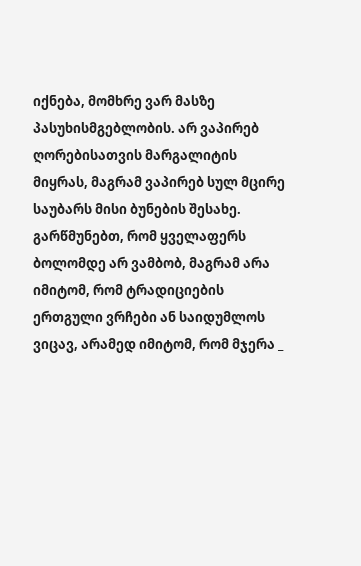იქნება, მომხრე ვარ მასზე პასუხისმგებლობის. არ ვაპირებ ღორებისათვის მარგალიტის მიყრას, მაგრამ ვაპირებ სულ მცირე საუბარს მისი ბუნების შესახე. გარწმუნებთ, რომ ყველაფერს ბოლომდე არ ვამბობ, მაგრამ არა იმიტომ, რომ ტრადიციების ერთგული ვრჩები ან საიდუმლოს ვიცავ, არამედ იმიტომ, რომ მჯერა _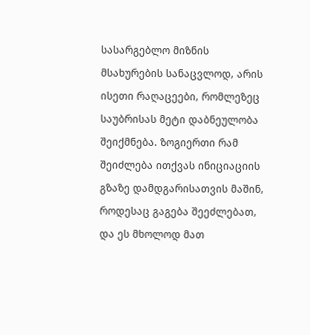სასარგებლო მიზნის მსახურების სანაცვლოდ, არის ისეთი რაღაცეები, რომლეზეც საუბრისას მეტი დაბნეულობა შეიქმნება. ზოგიერთი რამ შეიძლება ითქვას ინიციაციის გზაზე დამდგარისათვის მაშინ, როდესაც გაგება შეეძლებათ, და ეს მხოლოდ მათ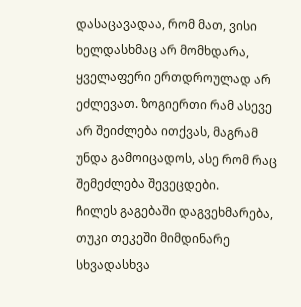დასაცავადაა, რომ მათ, ვისი ხელდასხმაც არ მომხდარა, ყველაფერი ერთდროულად არ ეძლევათ. ზოგიერთი რამ ასევე არ შეიძლება ითქვას, მაგრამ უნდა გამოიცადოს, ასე რომ რაც შემეძლება შევეცდები.
ჩილეს გაგებაში დაგვეხმარება, თუკი თეკეში მიმდინარე სხვადასხვა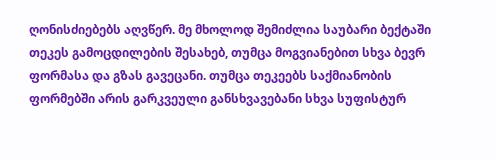ღონისძიებებს აღვწერ. მე მხოლოდ შემიძლია საუბარი ბექტაში თეკეს გამოცდილების შესახებ, თუმცა მოგვიანებით სხვა ბევრ ფორმასა და გზას გავეცანი. თუმცა თეკეებს საქმიანობის ფორმებში არის გარკვეული განსხვავებანი სხვა სუფისტურ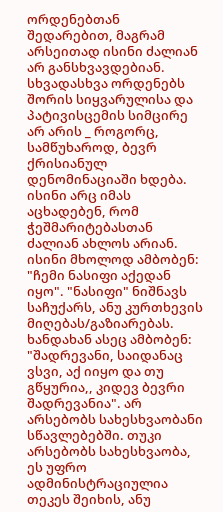ორდენებთან შედარებით, მაგრამ არსეითად ისინი ძალიან არ განსხვავდებიან. სხვადასხვა ორდენებს შორის სიყვარულისა და პატივისცემის სიმცირე არ არის _ როგორც, სამწუხაროდ, ბევრ ქრისიანულ დენომინაციაში ხდება. ისინი არც იმას აცხადებენ, რომ ჭეშმარიტებასთან ძალიან ახლოს არიან. ისინი მხოლოდ ამბობენ: "ჩემი ნასიფი აქედან იყო". "ნასიფი" ნიშნავს საჩუქარს, ანუ კურთხევის მიღებას/გაზიარებას. ხანდახან ასეც ამბობენ: "შადრევანი, საიდანაც ვსვი, აქ იიყო და თუ გწყურია,, კიდევ ბევრი შადრევანია". არ არსებობს სახესხვაობანი სწავლებებში. თუკი არსებობს სახესხვაობა, ეს უფრო ადმინისტრაციულია თეკეს შეიხის, ანუ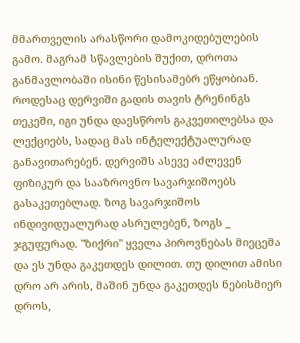მმართველის არასწორი დამოკიდებულების გამო. მაგრამ სწავლების შუქით, დროთა განმავლობაში ისინი წესისამებრ ეწყობიან.
როდესაც დერვიში გადის თავის ტრენინგს თეკეში, იგი უნდა დაესწროს გაკვეთილებსა და ლექციებს, სადაც მას ინტელექტუალურად განავითარებენ. დერვიშს ასევე აძლევენ ფიზიკურ და სააზროვნო სავარჯიშოებს გასაკეთებლად. ზოგ სავარჯიშოს ინდივიდუალურად ასრულებენ, ზოგს _ ჯგუფურად. "ზიქრი" ყველა პიროვნებას მიეცემა და ეს უნდა გაკეთდეს დილით. თუ დილით ამისი დრო არ არის, მაშინ უნდა გაკეთდეს ნებისმიერ დროს,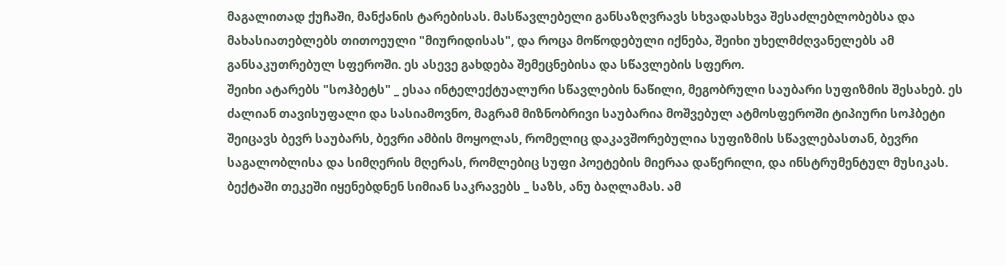მაგალითად ქუჩაში, მანქანის ტარებისას. მასწავლებელი განსაზღვრავს სხვადასხვა შესაძლებლობებსა და მახასიათებლებს თითოეული "მიურიდისას", და როცა მოწოდებული იქნება, შეიხი უხელმძღვანელებს ამ განსაკუთრებულ სფეროში. ეს ასევე გახდება შემეცნებისა და სწავლების სფერო.
შეიხი ატარებს "სოჰბეტს" _ ესაა ინტელექტუალური სწავლების ნაწილი, მეგობრული საუბარი სუფიზმის შესახებ. ეს ძალიან თავისუფალი და სასიამოვნო, მაგრამ მიზნობრივი საუბარია მოშვებულ ატმოსფეროში ტიპიური სოჰბეტი შეიცავს ბევრ საუბარს, ბევრი ამბის მოყოლას, რომელიც დაკავშორებულია სუფიზმის სწავლებასთან, ბევრი საგალობლისა და სიმღერის მღერას, რომლებიც სუფი პოეტების მიერაა დაწერილი, და ინსტრუმენტულ მუსიკას. ბექტაში თეკეში იყენებდნენ სიმიან საკრავებს _ საზს, ანუ ბაღლამას. ამ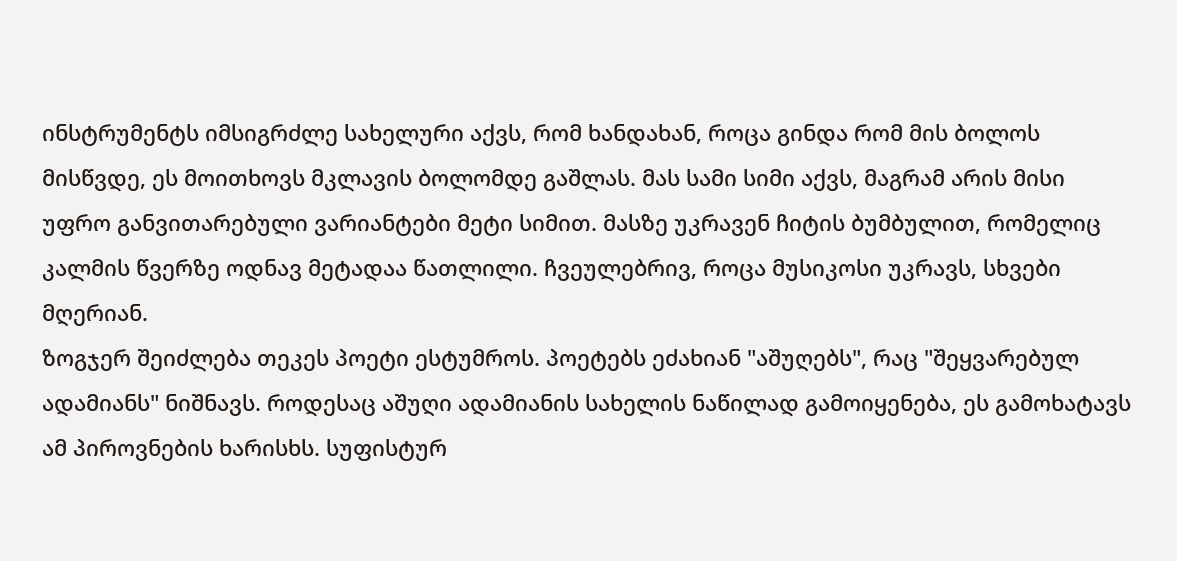ინსტრუმენტს იმსიგრძლე სახელური აქვს, რომ ხანდახან, როცა გინდა რომ მის ბოლოს მისწვდე, ეს მოითხოვს მკლავის ბოლომდე გაშლას. მას სამი სიმი აქვს, მაგრამ არის მისი უფრო განვითარებული ვარიანტები მეტი სიმით. მასზე უკრავენ ჩიტის ბუმბულით, რომელიც კალმის წვერზე ოდნავ მეტადაა წათლილი. ჩვეულებრივ, როცა მუსიკოსი უკრავს, სხვები მღერიან.
ზოგჯერ შეიძლება თეკეს პოეტი ესტუმროს. პოეტებს ეძახიან "აშუღებს", რაც "შეყვარებულ ადამიანს" ნიშნავს. როდესაც აშუღი ადამიანის სახელის ნაწილად გამოიყენება, ეს გამოხატავს ამ პიროვნების ხარისხს. სუფისტურ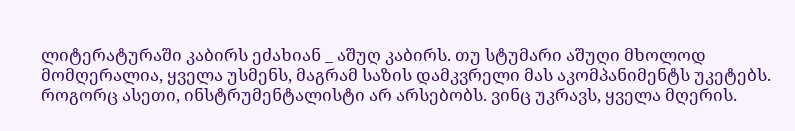ლიტერატურაში კაბირს ეძახიან _ აშუღ კაბირს. თუ სტუმარი აშუღი მხოლოდ მომღერალია, ყველა უსმენს, მაგრამ საზის დამკვრელი მას აკომპანიმენტს უკეტებს. როგორც ასეთი, ინსტრუმენტალისტი არ არსებობს. ვინც უკრავს, ყველა მღერის.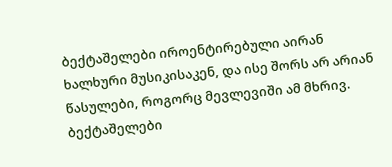ბექტაშელები იროენტირებული აირან ხალხური მუსიკისაკენ, და ისე შორს არ არიან წასულები, როგორც მევლევიში ამ მხრივ. ბექტაშელები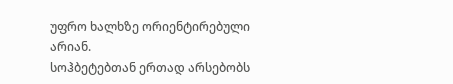უფრო ხალხზე ორიენტირებული არიან.
სოჰბეტებთან ერთად არსებობს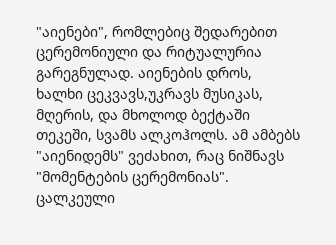"აიენები", რომლებიც შედარებით ცერემონიული და რიტუალურია გარეგნულად. აიენების დროს, ხალხი ცეკვავს,უკრავს მუსიკას, მღერის, და მხოლოდ ბექტაში თეკეში, სვამს ალკოჰოლს. ამ ამბებს "აიენიდემს" ვეძახით, რაც ნიშნავს "მომენტების ცერემონიას". ცალკეული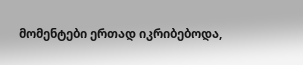მომენტები ერთად იკრიბებოდა,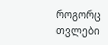როგორც თვლები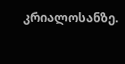კრიალოსანზე.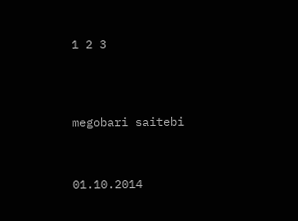1 2 3




megobari saitebi



01.10.2014